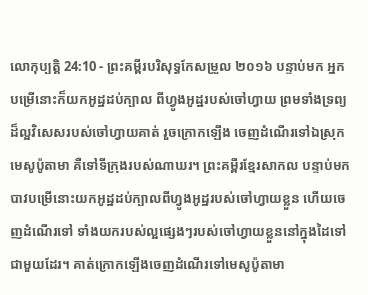លោកុប្បត្តិ 24:10 - ព្រះគម្ពីរបរិសុទ្ធកែសម្រួល ២០១៦ បន្ទាប់មក អ្នកបម្រើនោះក៏យកអូដ្ឋដប់ក្បាល ពីហ្វូងអូដ្ឋរបស់ចៅហ្វាយ ព្រមទាំងទ្រព្យដ៏ល្អវិសេសរបស់ចៅហ្វាយគាត់ រួចក្រោកឡើង ចេញដំណើរទៅឯស្រុកមេសូប៉ូតាមា គឺទៅទីក្រុងរបស់ណាឃរ។ ព្រះគម្ពីរខ្មែរសាកល បន្ទាប់មក បាវបម្រើនោះយកអូដ្ឋដប់ក្បាលពីហ្វូងអូដ្ឋរបស់ចៅហ្វាយខ្លួន ហើយចេញដំណើរទៅ ទាំងយករបស់ល្អផ្សេងៗរបស់ចៅហ្វាយខ្លួននៅក្នុងដៃទៅជាមួយដែរ។ គាត់ក្រោកឡើងចេញដំណើរទៅមេសូប៉ូតាមា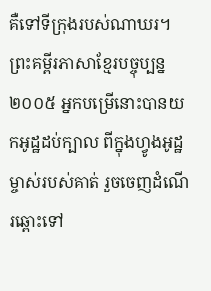គឺទៅទីក្រុងរបស់ណាឃរ។ ព្រះគម្ពីរភាសាខ្មែរបច្ចុប្បន្ន ២០០៥ អ្នកបម្រើនោះបានយកអូដ្ឋដប់ក្បាល ពីក្នុងហ្វូងអូដ្ឋម្ចាស់របស់គាត់ រួចចេញដំណើរឆ្ពោះទៅ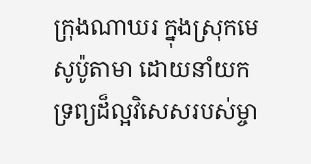ក្រុងណាឃរ ក្នុងស្រុកមេសូប៉ូតាមា ដោយនាំយកទ្រព្យដ៏ល្អវិសេសរបស់ម្ចា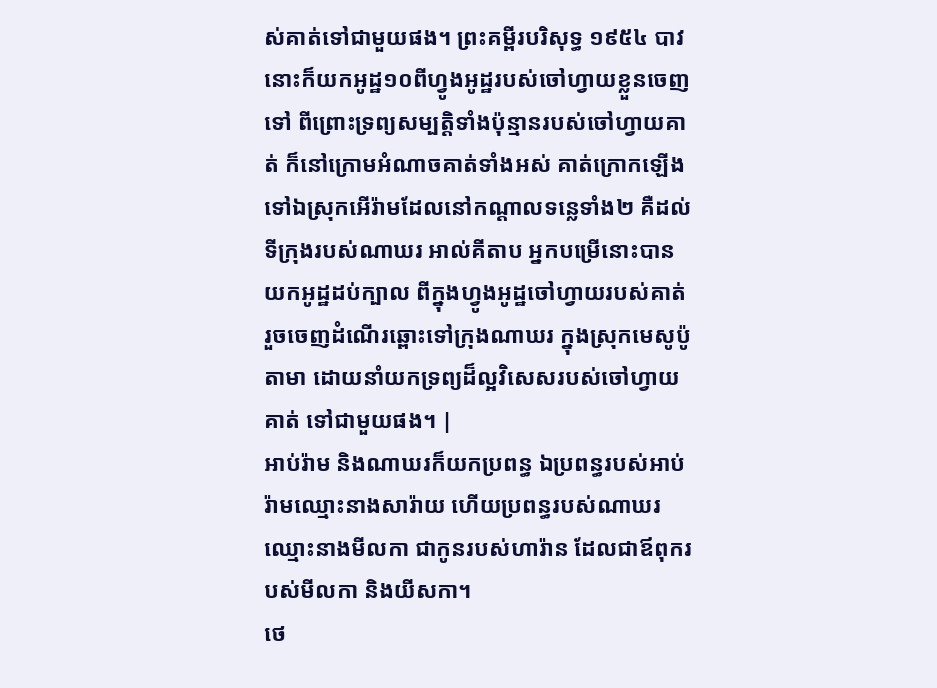ស់គាត់ទៅជាមួយផង។ ព្រះគម្ពីរបរិសុទ្ធ ១៩៥៤ បាវនោះក៏យកអូដ្ឋ១០ពីហ្វូងអូដ្ឋរបស់ចៅហ្វាយខ្លួនចេញទៅ ពីព្រោះទ្រព្យសម្បត្តិទាំងប៉ុន្មានរបស់ចៅហ្វាយគាត់ ក៏នៅក្រោមអំណាចគាត់ទាំងអស់ គាត់ក្រោកឡើងទៅឯស្រុកអើរ៉ាមដែលនៅកណ្តាលទន្លេទាំង២ គឺដល់ទីក្រុងរបស់ណាឃរ អាល់គីតាប អ្នកបម្រើនោះបានយកអូដ្ឋដប់ក្បាល ពីក្នុងហ្វូងអូដ្ឋចៅហ្វាយរបស់គាត់ រួចចេញដំណើរឆ្ពោះទៅក្រុងណាឃរ ក្នុងស្រុកមេសូប៉ូតាមា ដោយនាំយកទ្រព្យដ៏ល្អវិសេសរបស់ចៅហ្វាយគាត់ ទៅជាមួយផង។ |
អាប់រ៉ាម និងណាឃរក៏យកប្រពន្ធ ឯប្រពន្ធរបស់អាប់រ៉ាមឈ្មោះនាងសារ៉ាយ ហើយប្រពន្ធរបស់ណាឃរឈ្មោះនាងមីលកា ជាកូនរបស់ហារ៉ាន ដែលជាឪពុករបស់មីលកា និងយីសកា។
ថេ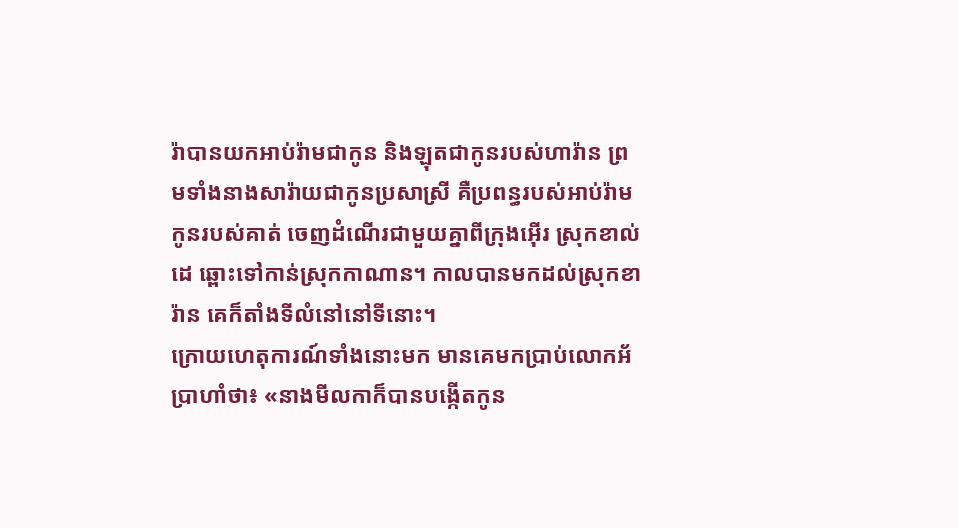រ៉ាបានយកអាប់រ៉ាមជាកូន និងឡុតជាកូនរបស់ហារ៉ាន ព្រមទាំងនាងសារ៉ាយជាកូនប្រសាស្រី គឺប្រពន្ធរបស់អាប់រ៉ាមកូនរបស់គាត់ ចេញដំណើរជាមួយគ្នាពីក្រុងអ៊ើរ ស្រុកខាល់ដេ ឆ្ពោះទៅកាន់ស្រុកកាណាន។ កាលបានមកដល់ស្រុកខារ៉ាន គេក៏តាំងទីលំនៅនៅទីនោះ។
ក្រោយហេតុការណ៍ទាំងនោះមក មានគេមកប្រាប់លោកអ័ប្រាហាំថា៖ «នាងមីលកាក៏បានបង្កើតកូន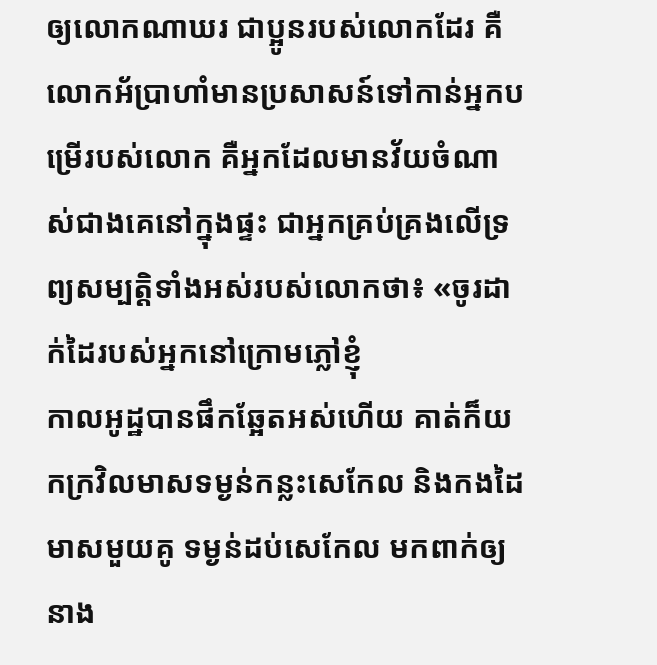ឲ្យលោកណាឃរ ជាប្អូនរបស់លោកដែរ គឺ
លោកអ័ប្រាហាំមានប្រសាសន៍ទៅកាន់អ្នកបម្រើរបស់លោក គឺអ្នកដែលមានវ័យចំណាស់ជាងគេនៅក្នុងផ្ទះ ជាអ្នកគ្រប់គ្រងលើទ្រព្យសម្បត្តិទាំងអស់របស់លោកថា៖ «ចូរដាក់ដៃរបស់អ្នកនៅក្រោមភ្លៅខ្ញុំ
កាលអូដ្ឋបានផឹកឆ្អែតអស់ហើយ គាត់ក៏យកក្រវិលមាសទម្ងន់កន្លះសេកែល និងកងដៃមាសមួយគូ ទម្ងន់ដប់សេកែល មកពាក់ឲ្យនាង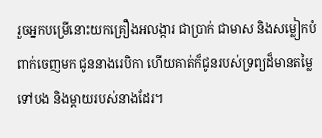រួចអ្នកបម្រើនោះយកគ្រឿងអលង្ការ ជាប្រាក់ ជាមាស និងសម្លៀកបំពាក់ចេញមក ជូននាងរេបិកា ហើយគាត់ក៏ជូនរបស់ទ្រព្យដ៏មានតម្លៃទៅបង និងម្តាយរបស់នាងដែរ។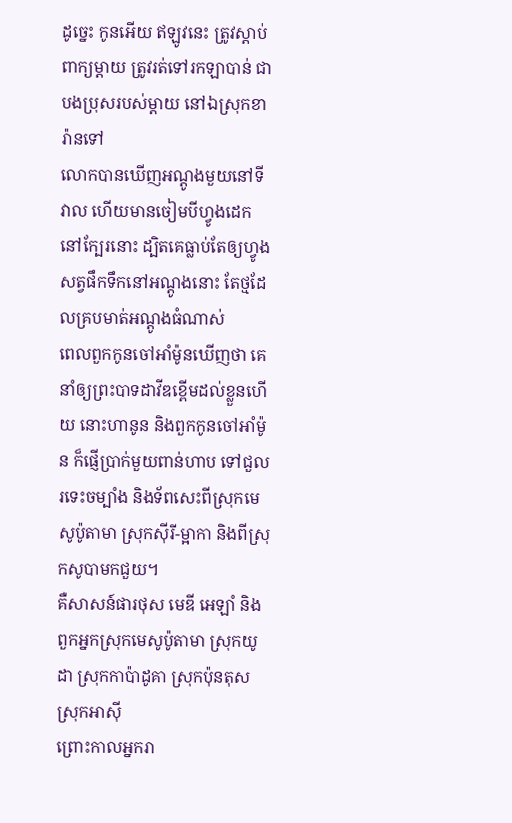ដូច្នេះ កូនអើយ ឥឡូវនេះ ត្រូវស្តាប់ពាក្យម្តាយ ត្រូវរត់ទៅរកឡាបាន់ ជាបងប្រុសរបស់ម្ដាយ នៅឯស្រុកខារ៉ានទៅ
លោកបានឃើញអណ្តូងមួយនៅទីវាល ហើយមានចៀមបីហ្វូងដេកនៅក្បែរនោះ ដ្បិតគេធ្លាប់តែឲ្យហ្វូងសត្វផឹកទឹកនៅអណ្តូងនោះ តែថ្មដែលគ្របមាត់អណ្តូងធំណាស់
ពេលពួកកូនចៅអាំម៉ូនឃើញថា គេនាំឲ្យព្រះបាទដាវីឌខ្ពើមដល់ខ្លួនហើយ នោះហានូន និងពួកកូនចៅអាំម៉ូន ក៏ផ្ញើប្រាក់មួយពាន់ហាប ទៅជួលរទេះចម្បាំង និងទ័ពសេះពីស្រុកមេសូប៉ូតាមា ស្រុកស៊ីរី-ម្អាកា និងពីស្រុកសូបាមកជួយ។
គឺសាសន៍ផារថុស មេឌី អេឡាំ និងពួកអ្នកស្រុកមេសូប៉ូតាមា ស្រុកយូដា ស្រុកកាប៉ាដូគា ស្រុកប៉ុនតុស ស្រុកអាស៊ី
ព្រោះកាលអ្នករា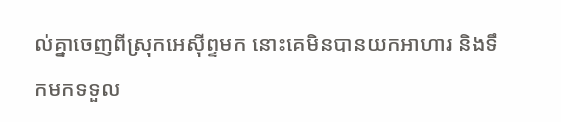ល់គ្នាចេញពីស្រុកអេស៊ីព្ទមក នោះគេមិនបានយកអាហារ និងទឹកមកទទួល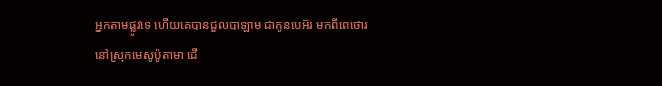អ្នកតាមផ្លូវទេ ហើយគេបានជួលបាឡាម ជាកូនបេអ៊រ មកពីពេថោរ នៅស្រុកមេសូប៉ូតាមា ដើ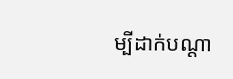ម្បីដាក់បណ្ដា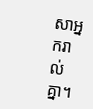សាអ្នករាល់គ្នា។